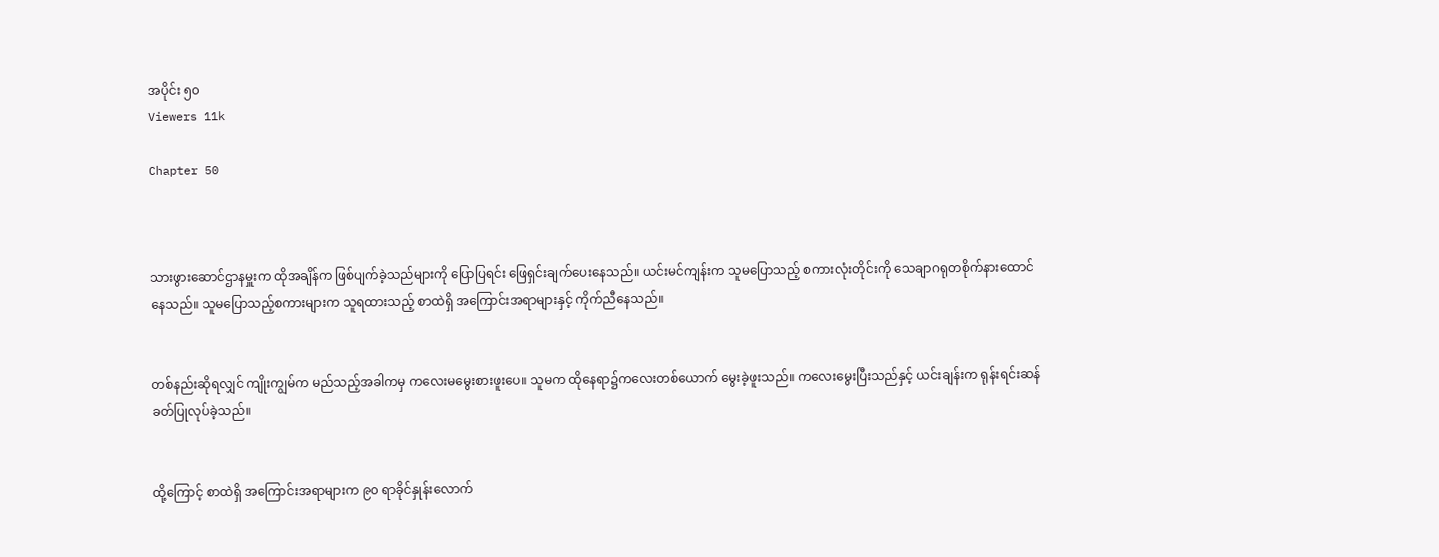အပိုင်း ၅၀
Viewers 11k

Chapter 50



သားဖွားဆောင်ဌာနမှူးက ထိုအချိန်က ဖြစ်ပျက်ခဲ့သည်များကို ပြောပြရင်း ဖြေရှင်းချက်ပေးနေသည်။ ယင်းမင်ကျန်းက သူမပြောသည့် စကားလုံးတိုင်းကို သေချာဂရုတစိုက်နားထောင်နေသည်။ သူမပြောသည့်စကားများက သူရထားသည့် စာထဲရှိ အကြောင်းအရာများနှင့် ကိုက်ညီနေသည်။


တစ်နည်းဆိုရလျှင် ကျိုးကျွမ်က မည်သည့်အခါကမှ ကလေးမမွေးစားဖူးပေ။ သူမက ထိုနေရာ၌ကလေးတစ်ယောက် မွေးခဲ့ဖူးသည်။ ကလေးမွေးပြီးသည်နှင့် ယင်းချန်းက ရုန်းရင်းဆန်ခတ်ပြုလုပ်ခဲ့သည်။


ထို့ကြောင့် စာထဲရှိ အကြောင်းအရာများက ၉၀ ရာခိုင်နှုန်းလောက်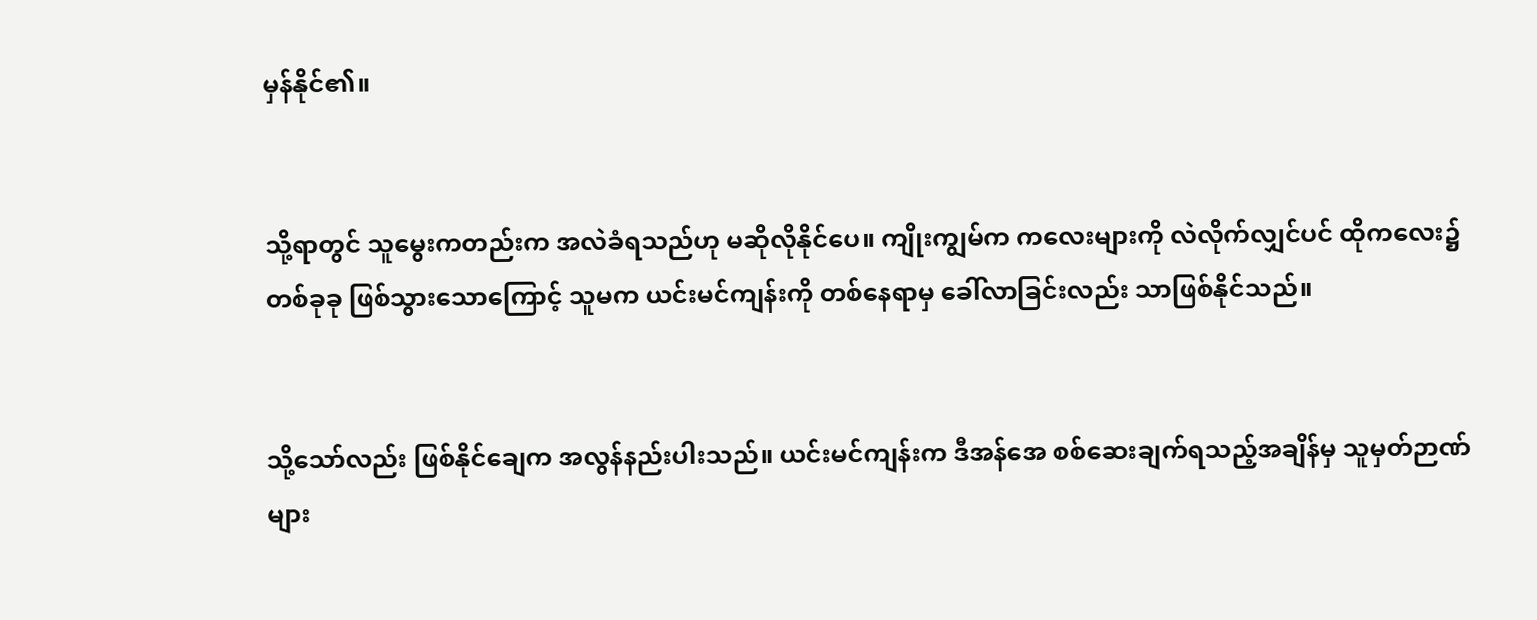မှန်နိုင်၏။


သို့ရာတွင် သူမွေးကတည်းက အလဲခံရသည်ဟု မဆိုလိုနိုင်ပေ။ ကျိုးကျွမ်က ကလေးများကို လဲလိုက်လျှင်ပင် ထိုကလေး၌တစ်ခုခု ဖြစ်သွားသောကြောင့် သူမက ယင်းမင်ကျန်းကို တစ်နေရာမှ ခေါ်လာခြင်းလည်း သာဖြစ်နိုင်သည်။


သို့သော်လည်း ဖြစ်နိုင်ချေက အလွန်နည်းပါးသည်။ ယင်းမင်ကျန်းက ဒီအန်အေ စစ်ဆေးချက်ရသည့်အချိန်မှ သူမှတ်ဉာဏ်များ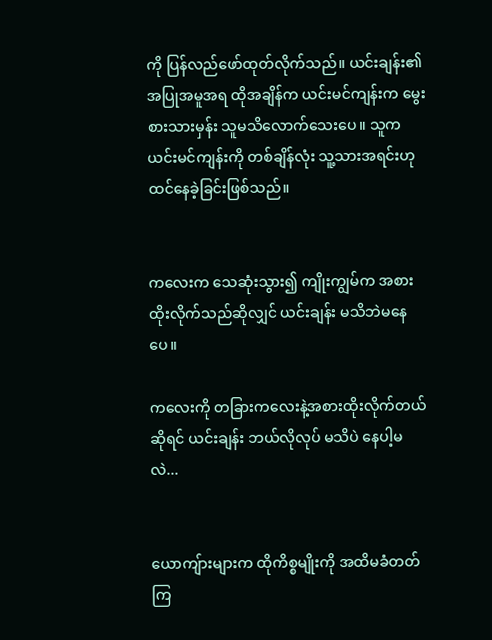ကို ပြန်လည်ဖော်ထုတ်လိုက်သည်။ ယင်းချန်း၏ အပြုအမူအရ ထိုအချိန်က ယင်းမင်ကျန်းက မွေးစားသားမှန်း သူမသိလောက်သေးပေ။ သူက ယင်းမင်ကျန်းကို တစ်ချိန်လုံး သူ့သားအရင်းဟု ထင်နေခဲ့ခြင်းဖြစ်သည်။


ကလေးက သေဆုံးသွား၍ ကျိုးကျွမ်က အစားထိုးလိုက်သည်ဆိုလျှင် ယင်းချန်း မသိဘဲမနေပေ။

ကလေးကို တခြားကလေးနဲ့အစားထိုးလိုက်တယ်ဆိုရင် ယင်းချန်း ဘယ်လိုလုပ် မသိပဲ နေပါ့မလဲ...


ယောကျ်ားများက ထိုကိစ္စမျိုးကို အထိမခံတတ်ကြ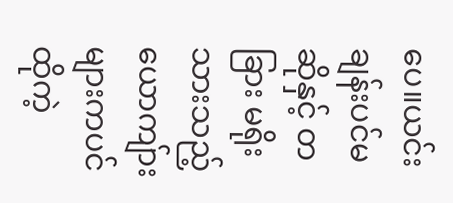ပေ။ယင်းချန်းပင်မဆိုနှင့် တခြား မရိုးသားသည့် ယောကျ်ားများကပင် ထိုကဲ့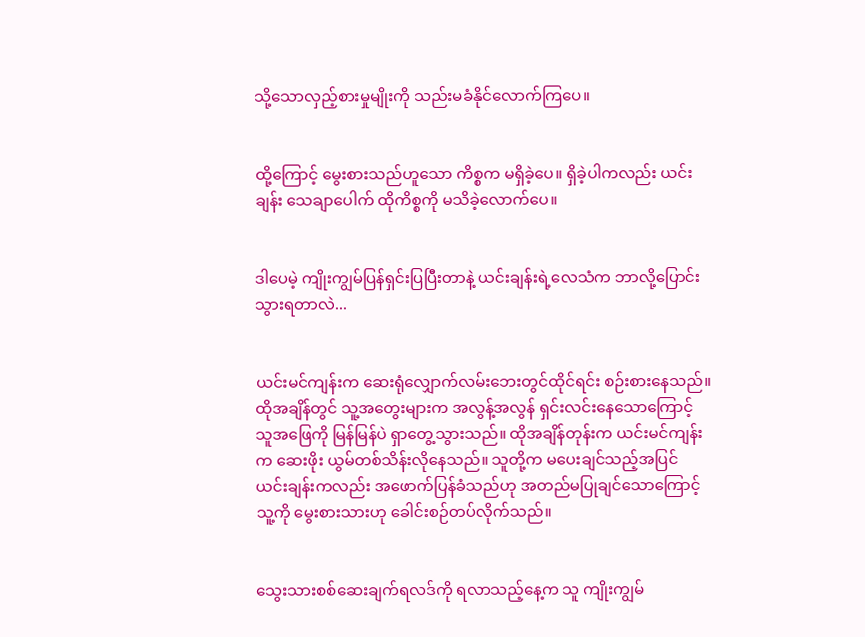သို့သောလှည့်စားမှုမျိုးကို သည်းမခံနိုင်လောက်ကြပေ။


ထို့ကြောင့် မွေးစားသည်ဟူသော ကိစ္စက မရှိခဲ့ပေ။ ရှိခဲ့ပါကလည်း ယင်းချန်း သေချာပေါက် ထိုကိစ္စကို မသိခဲ့လောက်ပေ။


ဒါပေမဲ့ ကျိုးကျွမ်ပြန်ရှင်းပြပြီးတာနဲ့ ယင်းချန်းရဲ့လေသံက ဘာလို့ပြောင်းသွားရတာလဲ...


ယင်းမင်ကျန်းက ဆေးရုံလျှောက်လမ်းဘေးတွင်ထိုင်ရင်း စဉ်းစားနေသည်။ ထိုအချိန်တွင် သူ့အတွေးများက အလွန့်အလွန် ရှင်းလင်းနေသောကြောင့် သူအဖြေကို မြန်မြန်ပဲ ရှာတွေ့သွားသည်။ ထိုအချိန်တုန်းက ယင်းမင်ကျန်းက ဆေးဖိုး ယွမ်တစ်သိန်းလိုနေသည်။ သူတို့က မပေးချင်သည့်အပြင် ယင်းချန်းကလည်း အဖောက်ပြန်ခံသည်ဟု အတည်မပြုချင်သောကြောင့် သူ့ကို မွေးစားသားဟု ခေါင်းစဉ်တပ်လိုက်သည်။


သွေးသားစစ်ဆေးချက်ရလဒ်ကို ရလာသည့်နေ့က သူ ကျိုးကျွမ်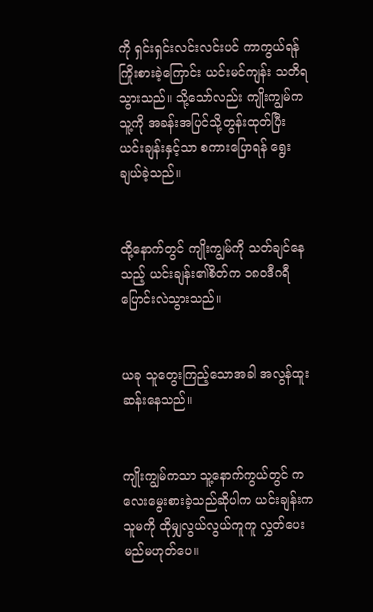ကို ရှင်းရှင်းလင်းလင်းပင် ကာကွယ်ရန်ကြိုးစားခဲ့ကြောင်း ယင်းမင်ကျန်း သတိရသွားသည်။ သို့သော်လည်း ကျိုးကျွမ်က သူ့ကို အခန်းအပြင်သို့တွန်းထုတ်ပြီး ယင်းချန်းနှင့်သာ စကားပြောရန် ရွေးချယ်ခဲ့သည်။


ထို့နောက်တွင် ကျိုးကျွမ်ကို သတ်ချင်နေသည့် ယင်းချန်း၏စိတ်က ၁၈၀ဒီဂရီ ပြောင်းလဲသွားသည်။


ယခု သူတွေးကြည့်သောအခါ အလွန်ထူးဆန်းနေသည်။


ကျိုးကျွမ်ကသာ သူ့နောက်ကွယ်တွင် ကလေးမွေးစားခဲ့သည်ဆိုပါက ယင်းချန်းက သူမကို ထိုမျှလွယ်လွယ်ကူကူ လွှတ်ပေးမည်မဟုတ်ပေ။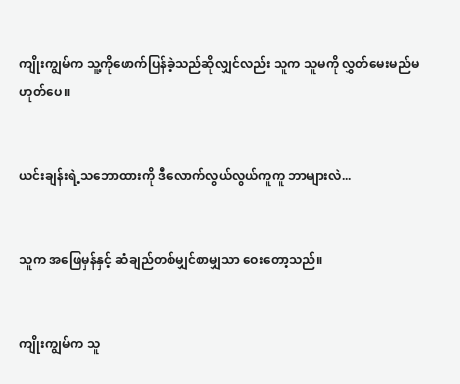ကျိုးကျွမ်က သူ့ကိုဖောက်ပြန်ခဲ့သည်ဆိုလျှင်လည်း သူက သူမကို လွှတ်မေးမည်မဟုတ်ပေ။


ယင်းချန်းရဲ့သဘောထားကို ဒီလောက်လွယ်လွယ်ကူကူ ဘာများလဲ...


သူက အဖြေမှန်နှင့် ဆံချည်တစ်မျှင်စာမျှသာ ဝေးတော့သည်။


ကျိုးကျွမ်က သူ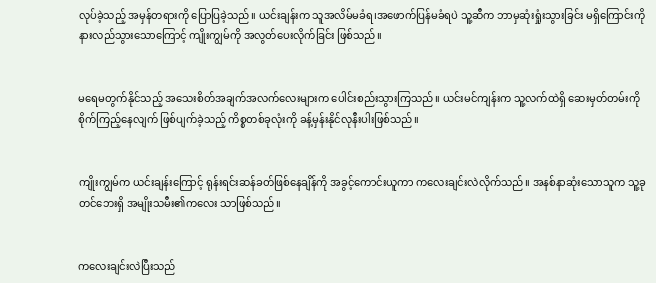လုပ်ခဲ့သည့် အမှန်တရားကို ပြောပြခဲ့သည်။ ယင်းချန်းက သူအလိမ်မခံရ၊အဖောက်ပြန်မခံရပဲ သူ့ဆီက ဘာမှဆုံးရှုံးသွားခြင်း မရှိကြောင်းကို နားလည်သွားသောကြောင့် ကျိုးကျွမ်ကို အလွတ်ပေးလိုက်ခြင်း ဖြစ်သည်။


မရေမတွက်နိုင်သည့် အသေးစိတ်အချက်အလက်လေးများက ပေါင်းစည်းသွားကြသည်။ ယင်းမင်ကျန်းက သူ့လက်ထဲရှိ ဆေးမှတ်တမ်းကို စိုက်ကြည့်နေလျက် ဖြစ်ပျက်ခဲ့သည့် ကိစ္စတစ်ခုလုံးကို ခန့်မှန်းနိုင်လုနီးပါးဖြစ်သည်။


ကျိုးကျွမ်က ယင်းချန်းကြောင့် ရုန်းရင်းဆန်ခတ်ဖြစ်နေချိန်ကို အခွင့်ကောင်းယူကာ ကလေးချင်းလဲလိုက်သည်။ အနစ်နာဆုံးသောသူက သူ့ခုတင်ဘေးရှိ အမျိုးသမီး၏ကလေး သာဖြစ်သည်။


ကလေးချင်းလဲပြီးသည်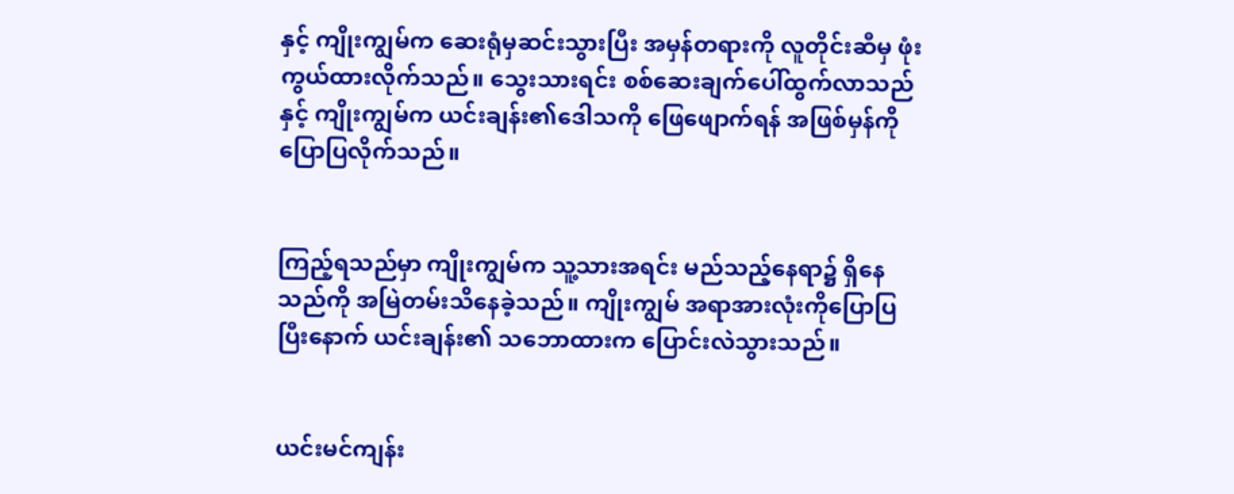နှင့် ကျိုးကျွမ်က ဆေးရုံမှဆင်းသွားပြီး အမှန်တရားကို လူတိုင်းဆီမှ ဖုံးကွယ်ထားလိုက်သည်။ သွေးသားရင်း စစ်ဆေးချက်ပေါ်ထွက်လာသည်နှင့် ကျိုးကျွမ်က ယင်းချန်း၏ဒေါသကို ဖြေဖျောက်ရန် အဖြစ်မှန်ကို ပြောပြလိုက်သည်။


ကြည့်ရသည်မှာ ကျိုးကျွမ်က သူ့သားအရင်း မည်သည့်နေရာ၌ ရှိနေသည်ကို အမြဲတမ်းသိနေခဲ့သည်။ ကျိုးကျွမ် အရာအားလုံးကိုပြောပြပြီးနောက် ယင်းချန်း၏ သဘောထားက ပြောင်းလဲသွားသည်။


ယင်းမင်ကျန်း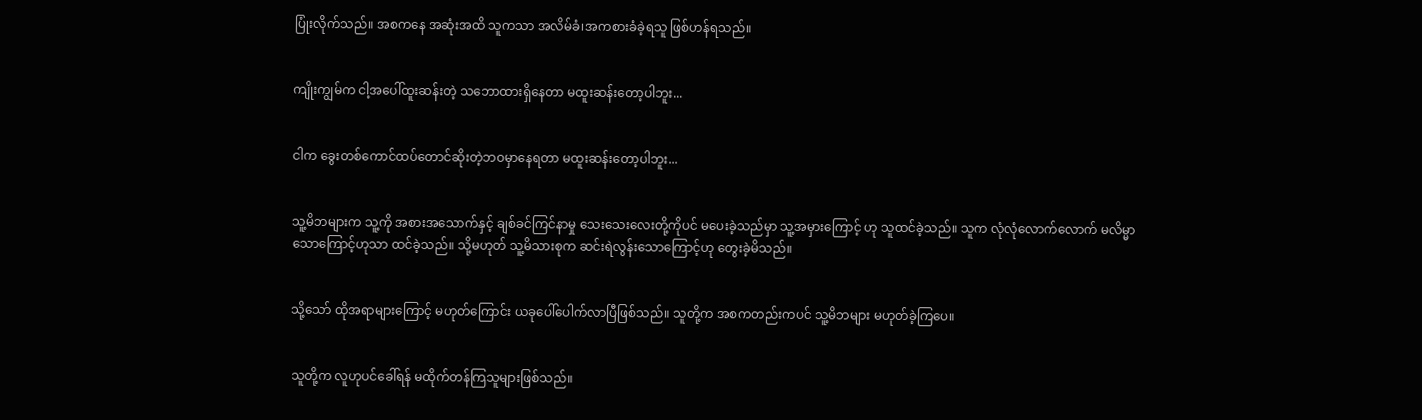ပြုံးလိုက်သည်။ အစကနေ အဆုံးအထိ သူကသာ အလိမ်ခံ၊အကစားခံခဲ့ရသူ ဖြစ်ဟန်ရသည်။


ကျိုးကျွမ်က ငါ့အပေါ်ထူးဆန်းတဲ့ သဘောထားရှိနေတာ မထူးဆန်းတော့ပါဘူး...


ငါက ခွေးတစ်ကောင်ထပ်တောင်ဆိုးတဲ့ဘဝမှာနေရတာ မထူးဆန်းတော့ပါဘူး...


သူ့မိဘများက သူ့ကို အစားအသောက်နှင့် ချစ်ခင်ကြင်နာမှု သေးသေးလေးတို့ကိုပင် မပေးခဲ့သည်မှာ သူ့အမှားကြောင့် ဟု သူထင်ခဲ့သည်။ သူက လုံလုံလောက်လောက် မလိမ္မာသောကြောင့်ဟုသာ ထင်ခဲ့သည်။ သို့မဟုတ် သူ့မိသားစုက ဆင်းရဲလွန်းသောကြောင့်ဟု တွေးခဲ့မိသည်။


သို့သော် ထိုအရာများကြောင့် မဟုတ်ကြောင်း ယခုပေါ်ပေါက်လာပြီဖြစ်သည်။ သူတို့က အစကတည်းကပင် သူ့မိဘများ မဟုတ်ခဲ့ကြပေ။


သူတို့က လူဟုပင်ခေါ်ရန် မထိုက်တန်ကြသူများဖြစ်သည်။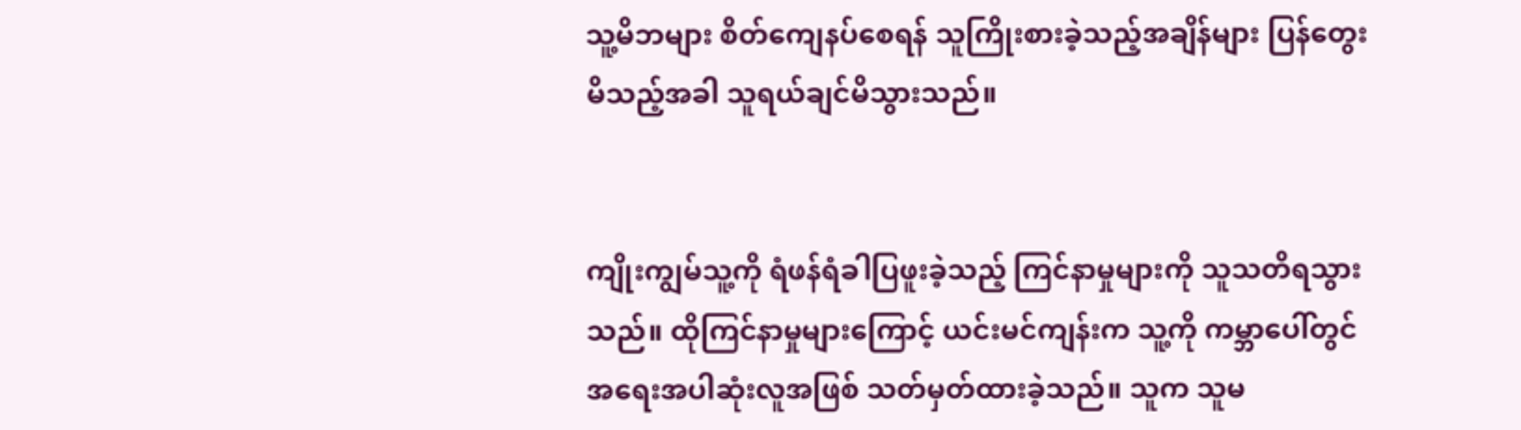သူ့မိဘများ စိတ်ကျေနပ်စေရန် သူကြိုးစားခဲ့သည့်အချိန်များ ပြန်တွေးမိသည့်အခါ သူရယ်ချင်မိသွားသည်။


ကျိုးကျွမ်သူ့ကို ရံဖန်ရံခါပြဖူးခဲ့သည့် ကြင်နာမှုများကို သူသတိရသွားသည်။ ထိုကြင်နာမှုများကြောင့် ယင်းမင်ကျန်းက သူ့ကို ကမ္ဘာပေါ်တွင် အရေးအပါဆုံးလူအဖြစ် သတ်မှတ်ထားခဲ့သည်။ သူက သူမ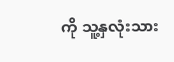ကို သူ့နှလုံးသား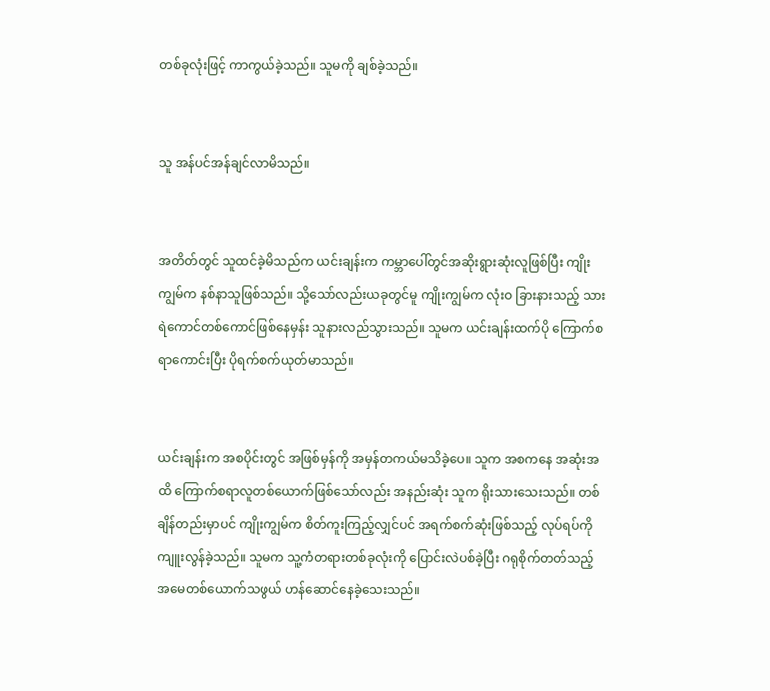တစ်ခုလုံးဖြင့် ကာကွယ်ခဲ့သည်။ သူမကို ချစ်ခဲ့သည်။


သူ အန်ပင်အန်ချင်လာမိသည်။


အတိတ်တွင် သူထင်ခဲ့မိသည်က ယင်းချန်းက ကမ္ဘာပေါ်တွင်အဆိုးရွားဆုံးလူဖြစ်ပြီး ကျိုးကျွမ်က နစ်နာသူဖြစ်သည်။ သို့သော်လည်းယခုတွင်မူ ကျိုးကျွမ်က လုံးဝ ခြားနားသည့် သားရဲကောင်တစ်ကောင်ဖြစ်နေမှန်း သူနားလည်သွားသည်။ သူမက ယင်းချန်းထက်ပို ကြောက်စရာကောင်းပြီး ပိုရက်စက်ယုတ်မာသည်။


ယင်းချန်းက အစပိုင်းတွင် အဖြစ်မှန်ကို အမှန်တကယ်မသိခဲ့ပေ။ သူက အစကနေ အဆုံးအထိ ကြောက်စရာလူတစ်ယောက်ဖြစ်သော်လည်း အနည်းဆုံး သူက ရိုးသားသေးသည်။ တစ်ချိန်တည်းမှာပင် ကျိုးကျွမ်က စိတ်ကူးကြည့်လျှင်ပင် အရက်စက်ဆုံးဖြစ်သည့် လုပ်ရပ်ကို ကျူးလွန်ခဲ့သည်။ သူမက သူ့ကံတရားတစ်ခုလုံးကို ပြောင်းလဲပစ်ခဲ့ပြီး ဂရုစိုက်တတ်သည့် အမေတစ်ယောက်သဖွယ် ဟန်ဆောင်နေခဲ့သေးသည်။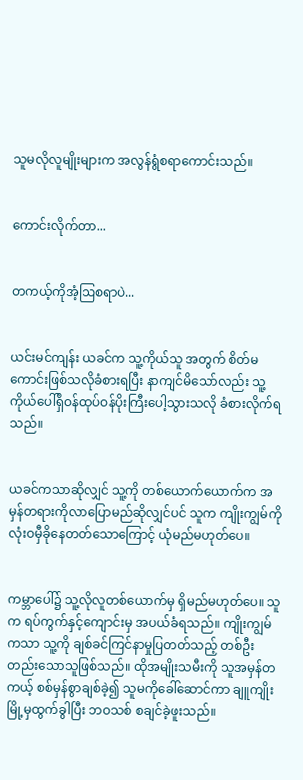သူမလိုလူမျိုးများက အလွန်ရွံစရာကောင်းသည်။


ကောင်းလိုက်တာ...


တကယ့်ကိုအံ့ဩစရာပဲ...


ယင်းမင်ကျန်း ယခင်က သူ့ကိုယ်သူ အတွက် စိတ်မကောင်းဖြစ်သလိုခံစားရပြီး နာကျင်မိသော်လည်း သူ့ကိုယ်ပေါ်ရှိဝန်ထုပ်ဝန်ပိုးကြီးပေါ့သွားသလို ခံစားလိုက်ရသည်။


ယခင်ကသာဆိုလျှင် သူ့ကို တစ်ယောက်ယောက်က အမှန်တရားကိုလာပြောမည်ဆိုလျှင်ပင် သူက ကျိုးကျွမ်ကို လုံးဝမှီခိုနေတတ်သောကြောင့် ယုံမည်မဟုတ်ပေ။


ကမ္ဘာပေါ်၌ သူ့လိုလူတစ်ယောက်မှ ရှိမည်မဟုတ်ပေ။ သူက ရပ်ကွက်နှင့်ကျောင်းမှ အပယ်ခံရသည်။ ကျိုးကျွမ်ကသာ သူ့ကို ချစ်ခင်ကြင်နာမှုပြတတ်သည့် တစ်ဦးတည်းသောသူဖြစ်သည်။ ထိုအမျိုးသမီးကို သူအမှန်တကယ့် စစ်မှန်စွာချစ်ခဲ့၍ သူမကိုခေါ်ဆောင်ကာ ချူကျိုးမြို့မှထွက်ခွါပြီး ဘဝသစ် စချင်ခဲ့ဖူးသည်။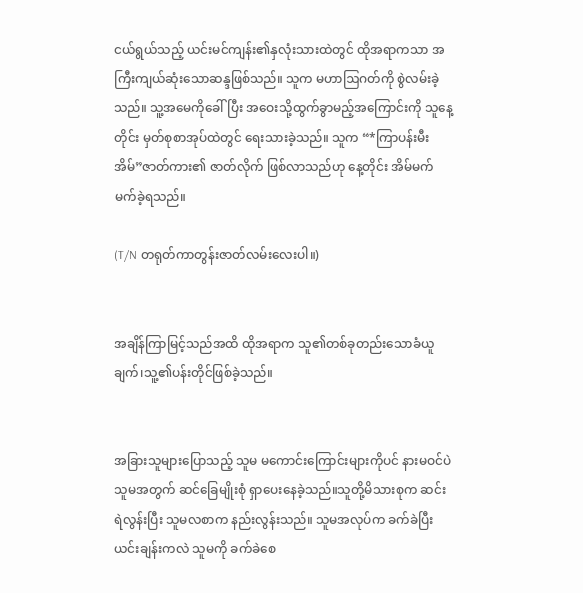ငယ်ရွယ်သည့် ယင်းမင်ကျန်း၏နှလုံးသားထဲတွင် ထိုအရာကသာ အကြီးကျယ်ဆုံးသောဆန္ဒဖြစ်သည်။ သူက မဟာဩဂတ်ကို စွဲလမ်းခဲ့သည်။ သူ့အမေကိုခေါ်ပြီး အဝေးသို့ထွက်ခွာမည့်အကြောင်းကို သူနေ့တိုင်း မှတ်စုစာအုပ်ထဲတွင် ရေးသားခဲ့သည်။ သူက “*ကြာပန်းမီးအိမ်”ဇာတ်ကား၏ ဇာတ်လိုက် ဖြစ်လာသည်ဟု နေ့တိုင်း အိမ်မက်မက်ခဲ့ရသည်။

(T/N တရုတ်ကာတွန်းဇာတ်လမ်းလေးပါ။)


အချိန်ကြာမြင့်သည်အထိ ထိုအရာက သူ၏တစ်ခုတည်းသောခံယူချက်၊သူ့၏ပန်းတိုင်ဖြစ်ခဲ့သည်။


အခြားသူများပြောသည့် သူမ မကောင်းကြောင်းများကိုပင် နားမဝင်ပဲ သူမအတွက် ဆင်ခြေမျိုးစုံ ရှာပေးနေခဲ့သည်။သူတို့မိသားစုက ဆင်းရဲလွန်းပြီး သူမလစာက နည်းလွန်းသည်။ သူမအလုပ်က ခက်ခဲပြီး ယင်းချန်းကလဲ သူမကို ခက်ခဲစေ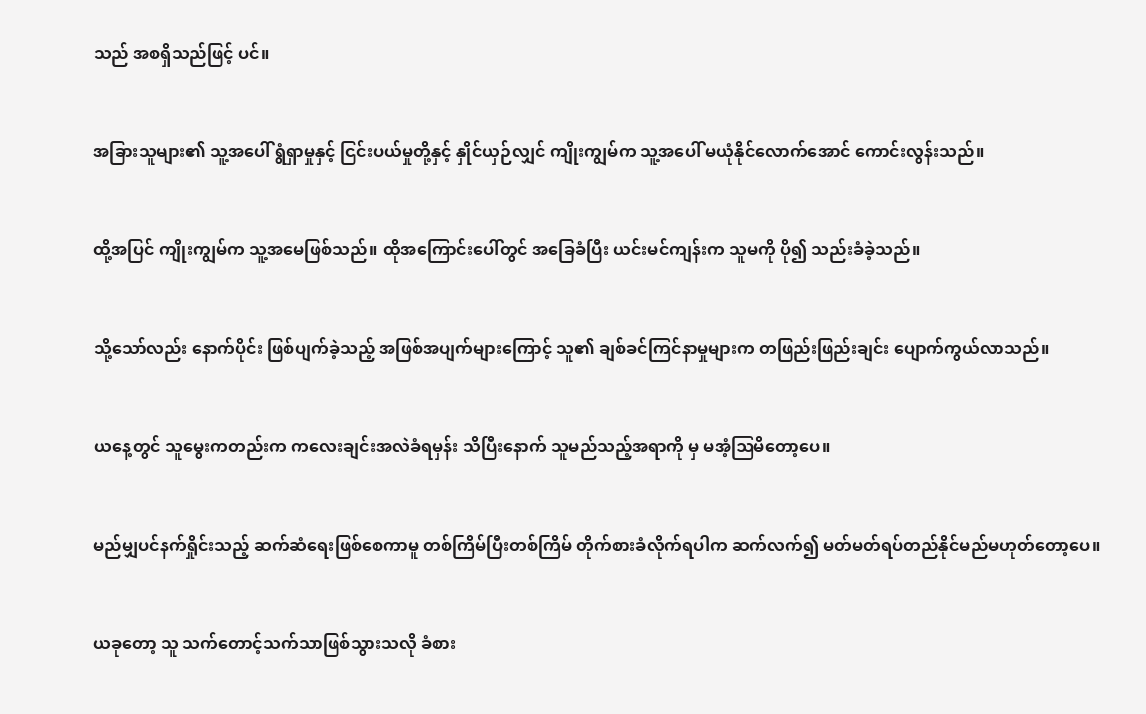သည် အစရှိသည်ဖြင့် ပင်။


အခြားသူများ၏ သူ့အပေါ် ရွံရှာမှုနှင့် ငြင်းပယ်မှုတို့နှင့် နှိုင်ယှဉ်လျှင် ကျိုးကျွမ်က သူ့အပေါ် မယုံနိုင်လောက်အောင် ကောင်းလွန်းသည်။


ထို့အပြင် ကျိုးကျွမ်က သူ့အမေဖြစ်သည်။ ထိုအကြောင်းပေါ်တွင် အခြေခံပြီး ယင်းမင်ကျန်းက သူမကို ပို၍ သည်းခံခဲ့သည်။


သို့သော်လည်း နောက်ပိုင်း ဖြစ်ပျက်ခဲ့သည့် အဖြစ်အပျက်များကြောင့် သူ၏ ချစ်ခင်ကြင်နာမှုများက တဖြည်းဖြည်းချင်း ပျောက်ကွယ်လာသည်။


ယနေ့တွင် သူမွေးကတည်းက ကလေးချင်းအလဲခံရမှန်း သိပြီးနောက် သူမည်သည့်အရာကို မှ မအံ့ဩမိတော့ပေ။


မည်မျှပင်နက်ရှိုင်းသည့် ဆက်ဆံရေးဖြစ်စေကာမူ တစ်ကြိမ်ပြီးတစ်ကြိမ် တိုက်စားခံလိုက်ရပါက ဆက်လက်၍ မတ်မတ်ရပ်တည်နိုင်မည်မဟုတ်တော့ပေ။


ယခုတော့ သူ သက်တောင့်သက်သာဖြစ်သွားသလို ခံစား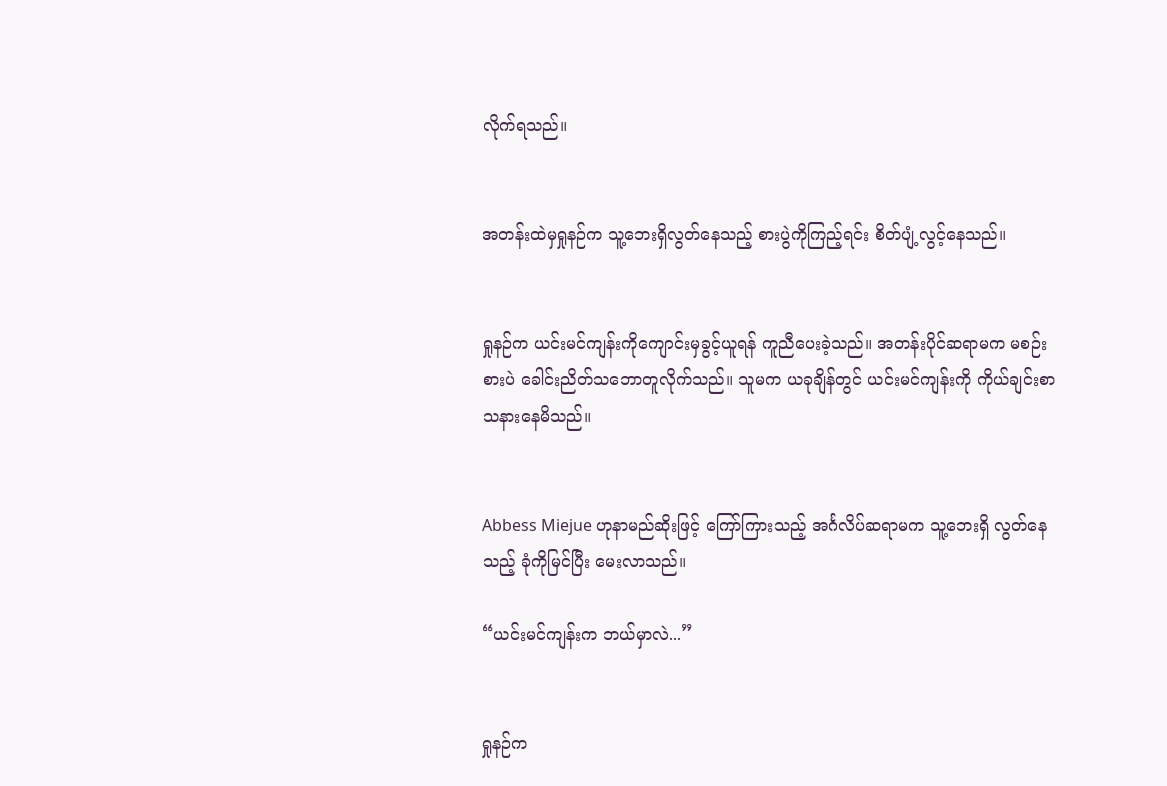လိုက်ရသည်။


အတန်းထဲမှရှုနဉ်က သူ့ဘေးရှိလွတ်နေသည့် စားပွဲကိုကြည့်ရင်း စိတ်ပျံ့လွင့်နေသည်။


ရှုနဉ်က ယင်းမင်ကျန်းကိုကျောင်းမှခွင့်ယူရန် ကူညီပေးခဲ့သည်။ အတန်းပိုင်ဆရာမက မစဉ်းစားပဲ ခေါင်းညိတ်သဘောတူလိုက်သည်။ သူမက ယခုချိန်တွင် ယင်းမင်ကျန်းကို ကိုယ်ချင်းစာ သနားနေမိသည်။


Abbess Miejue ဟုနာမည်ဆိုးဖြင့် ကြော်ကြားသည့် အင်္ဂလိပ်ဆရာမက သူ့ဘေးရှိ လွတ်နေသည့် ခုံကိုမြင်ပြီး မေးလာသည်။

“ယင်းမင်ကျန်းက ဘယ်မှာလဲ...”


ရှုနဉ်က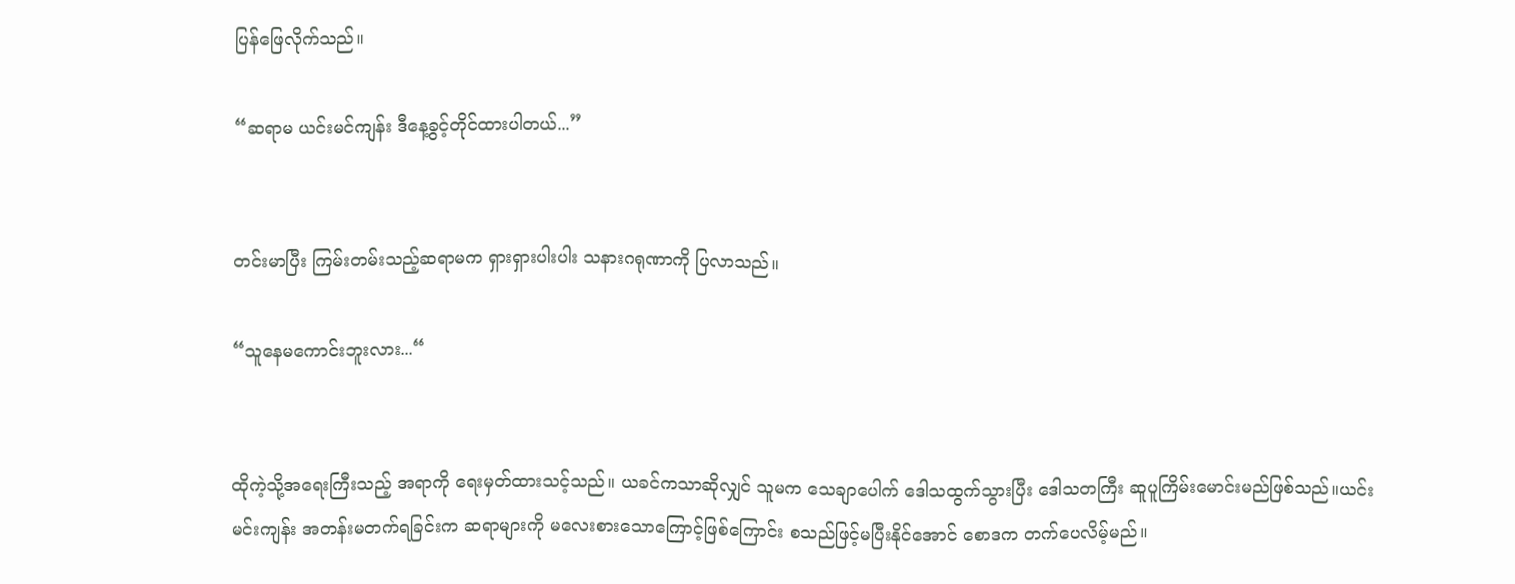ပြန်ဖြေလိုက်သည်။

“ဆရာမ ယင်းမင်ကျန်း ဒီနေ့ခွင့်တိုင်ထားပါတယ်...”


တင်းမာပြီး ကြမ်းတမ်းသည့်ဆရာမက ရှားရှားပါးပါး သနားဂရုဏာကို ပြလာသည်။

“သူနေမကောင်းဘူးလား...“


ထိုကဲ့သို့အရေးကြီးသည့် အရာကို ရေးမှတ်ထားသင့်သည်။ ယခင်ကသာဆိုလျှင် သူမက သေချာပေါက် ဒေါသထွက်သွားပြီး ဒေါသတကြီး ဆူပူကြိမ်းမောင်းမည်ဖြစ်သည်။ယင်းမင်းကျန်း အတန်းမတက်ရခြင်းက ဆရာများကို မလေးစားသောကြောင့်ဖြစ်ကြောင်း စသည်ဖြင့်မပြီးနိုင်အောင် စောဒက တက်ပေလိမ့်မည်။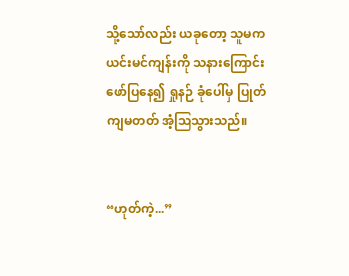သို့သော်လည်း ယခုတော့ သူမက ယင်းမင်ကျန်းကို သနားကြောင်း ဖော်ပြနေ၍ ရှုနဉ် ခုံပေါ်မှ ပြုတ်ကျမတတ် အံ့ဩသွားသည်။


“ဟုတ်ကဲ့...”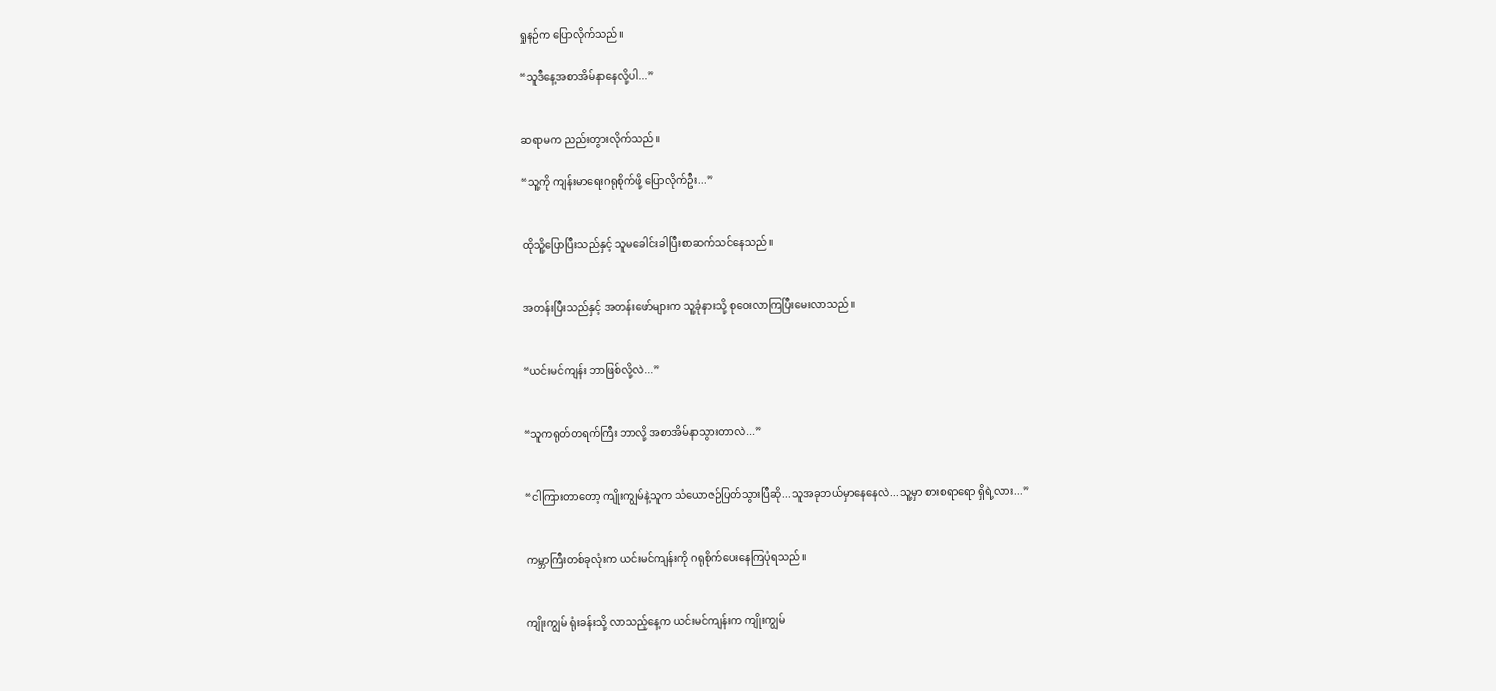ရှုနဉ်က ပြောလိုက်သည်။

“သူဒီနေ့အစာအိမ်နာနေလို့ပါ...”


ဆရာမက ညည်းတွားလိုက်သည်။

“သူ့ကို ကျန်းမာရေးဂရုစိုက်ဖို့ ပြောလိုက်ဦး...”


ထိုသိူ့ပြောပြီးသည်နှင့် သူမခေါင်းခါပြီးစာဆက်သင်နေသည်။


အတန်းပြီးသည်နှင့် အတန်းဖော်များက သူ့ခုံနားသို့ စုဝေးလာကြပြီးမေးလာသည်။


“ယင်းမင်ကျန်း ဘာဖြစ်လို့လဲ...”


“သူကရုတ်တရက်ကြီး ဘာလို့ အစာအိမ်နာသွားတာလဲ...”


“ငါကြားတာတော့ ကျိုးကျွမ်နဲ့သူက သံယောဇဉ်ပြတ်သွားပြီဆို...သူအခုဘယ်မှာနေနေလဲ...သူ့မှာ စားစရာရော ရှိရဲ့လား...”


ကမ္ဘာကြီးတစ်ခုလုံးက ယင်းမင်ကျန်းကို ဂရုစိုက်ပေးနေကြပုံရသည်။


ကျိုးကျွမ် ရုံးခန်းသို့ လာသည့်နေ့က ယင်းမင်ကျန်းက ကျိုးကျွမ်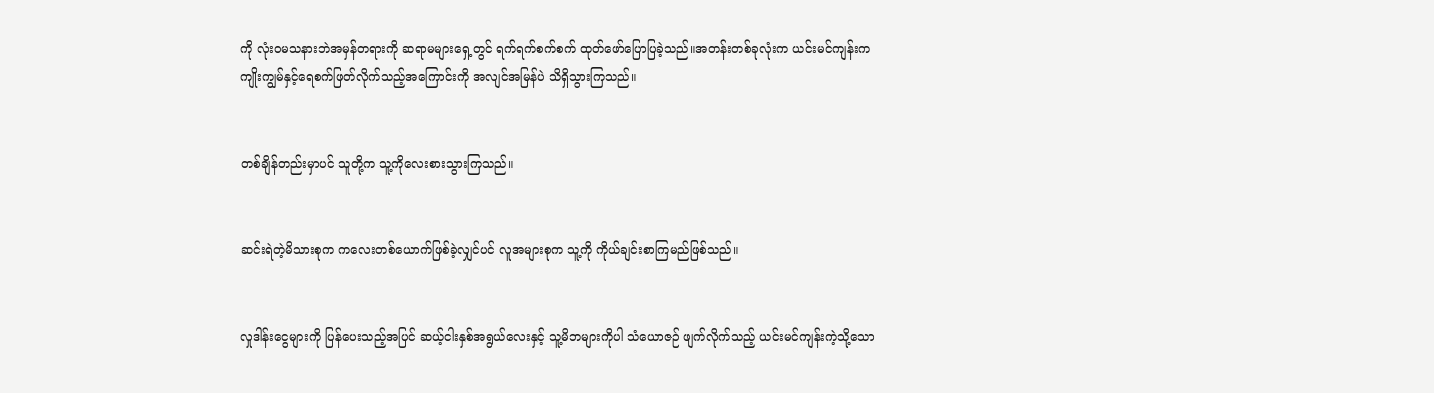ကို လုံးဝမသနားဘဲအမှန်တရားကို ဆရာမများရှေ့တွင် ရက်ရက်စက်စက် ထုတ်ဖော်ပြောပြခဲ့သည်။အတန်းတစ်ခုလုံးက ယင်းမင်ကျန်းက ကျိုးကျွမ်နှင့်ရေစက်ဖြတ်လိုက်သည့်အကြောင်းကို အလျင်အမြန်ပဲ သိရှိသွားကြသည်။


တစ်ချိန်တည်းမှာပင် သူတို့က သူ့ကိုလေးစားသွားကြသည်။


ဆင်းရဲတဲ့မိသားစုက ကလေးတစ်ယောက်ဖြစ်ခဲ့လျှင်ပင် လူအများစုက သူ့ကို ကိုယ်ချင်းစာကြမည်ဖြစ်သည်။


လှုဒါန်းငွေများကို ပြန်ပေးသည့်အပြင် ဆယ့်ငါးနှစ်အရွယ်လေးနှင့် သူ့မိဘများကိုပါ သံယောဇဉ် ဖျက်လိုက်သည့် ယင်းမင်ကျန်းကဲ့သို့သော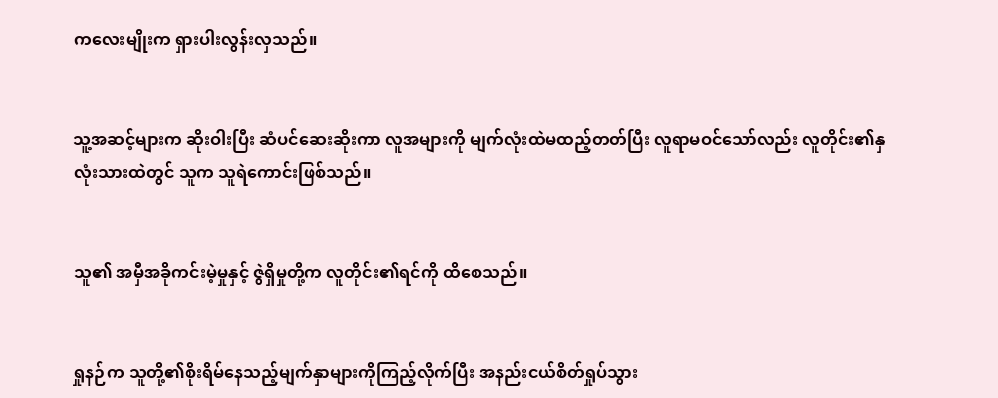ကလေးမျိုးက ရှားပါးလွန်းလှသည်။


သူ့အဆင့်များက ဆိုးဝါးပြီး ဆံပင်ဆေးဆိုးကာ လူအများကို မျက်လုံးထဲမထည့်တတ်ပြီး လူရာမဝင်သော်လည်း လူတိုင်း၏နှလုံးသားထဲတွင် သူက သူရဲကောင်းဖြစ်သည်။


သူ၏ အမှီအခိုကင်းမဲ့မှုနှင့် ဇွဲရှိမှုတို့က လူတိုင်း၏ရင်ကို ထိစေသည်။


ရှုနဉ်က သူတို့၏စိုးရိမ်နေသည့်မျက်နှာများကိုကြည့်လိုက်ပြီး အနည်းငယ်စိတ်ရှုပ်သွား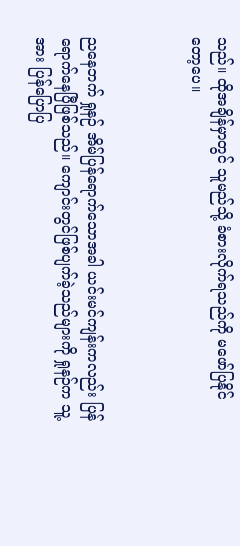သည်။ ထိုအချိန်မှာတွင် သူမည်သို့ ခံစားလိုက်ရသည်ကို မဖော်ပြနိုင်တော့ပေ။



ညနေဘက် ရှုနဉ် အိမ်ပြန်ရောက်သောအခါ ယင်းမင်ကျန်းကလည်း ပြန်ရောက်နေပြီဖြစ်သည်။ ကျောင်းတွင်ဖြစ်ပျက်ခဲ့သည်များကို ရှုနဉ်က သူ့အား ပြန်ပြောပြ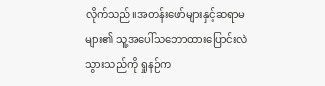လိုက်သည်။အတန်းဖော်များနှင့်ဆရာမများ၏ သူ့အပေါ်သဘောထားပြောင်းလဲသွားသည်ကို ရှုနဉ်က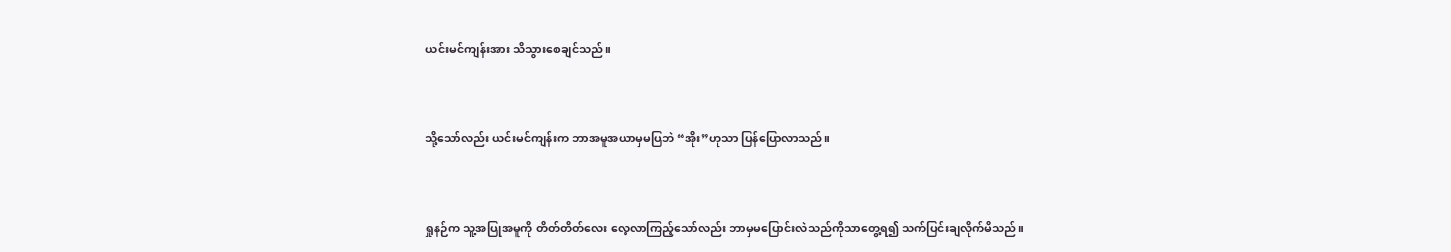ယင်းမင်ကျန်းအား သိသွားစေချင်သည်။


သို့သော်လည်း ယင်းမင်ကျန်းက ဘာအမူအယာမှမပြဘဲ “အိုး”ဟုသာ ပြန်ပြောလာသည်။


ရှုနဉ်က သူ့အပြုအမူကို တိတ်တိတ်လေး လေ့လာကြည့်သော်လည်း ဘာမှမပြောင်းလဲသည်ကိုသာတွေ့ရ၍ သက်ပြင်းချလိုက်မိသည်။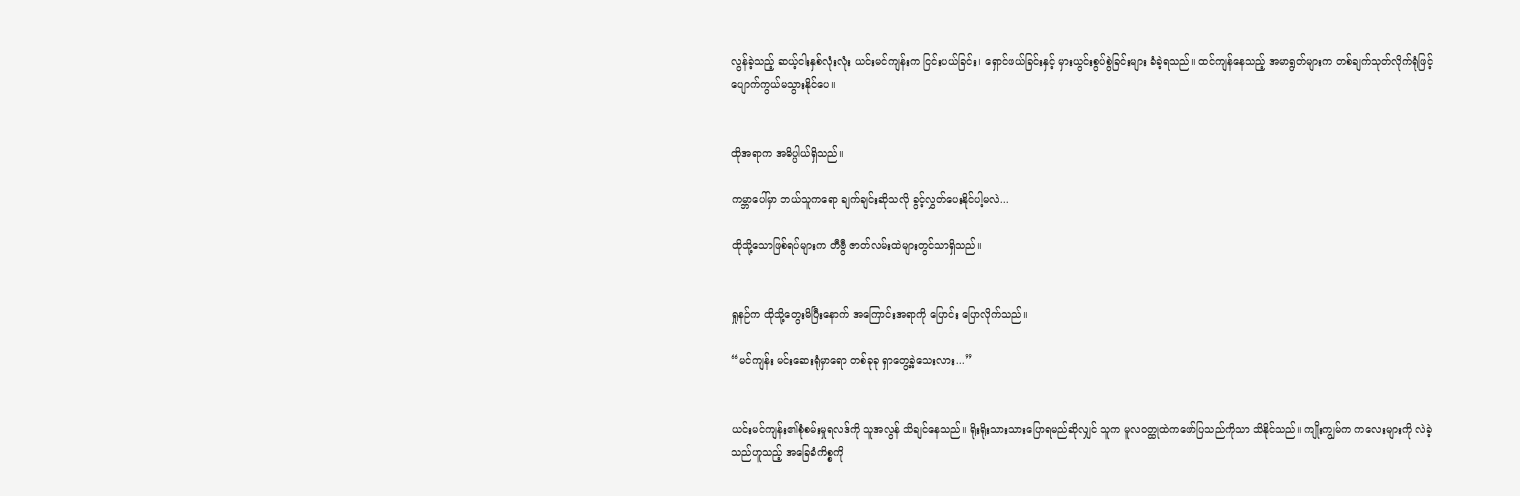လွန်ခဲ့သည့် ဆယ့်ငါးနှစ်လုံးလုံး ယင်းမင်ကျန်းက ငြင်းပယ်ခြင်း၊ ရှောင်ဖယ်ခြင်းနှင့် မှားယွင်းစွပ်စွဲခြင်းများ ခံခဲ့ရသည်။ ထင်ကျန်နေသည့် အမာရွတ်များက တစ်ချက်သုတ်လိုက်ရုံဖြင့် ပျောက်ကွယ်မသွားနိုင်ပေ။


ထိုအရာက အဓိပ္ပါယ်ရှိသည်။

ကမ္ဘာပေါ်မှာ ဘယ်သူကရော ချက်ချင်းဆိုသလို ခွင့်လွှတ်ပေးနိုင်ပါ့မလဲ...

ထိုသို့သောဖြစ်ရပ်များက တီဗွီ ဇာတ်လမ်းထဲများတွင်သာရှိသည်။


ရှုနဉ်က ထိုသို့တွေးမိပြီးနောက် အကြောင်းအရာကို ပြောင်း ပြောလိုက်သည်။

“မင်ကျန်း မင်းဆေးရုံမှာရော တစ်ခုခု ရှာတွေ့ခဲ့သေးလား...”


ယင်းမင်ကျန်း၏စုံစမ်းမှုရလဒ်ကို သူအလွန် သိချင်နေသည်။ ရိုးရိုးသားသားပြောရမည်ဆိုလျှင် သူက မူလဝတ္ထုထဲကဖော်ပြသည်ကိုသာ သိနိုင်သည်။ ကျိုးကျွမ်က ကလေးများကို လဲခဲ့သည်ဟူသည့် အခြေခံကိစ္စကို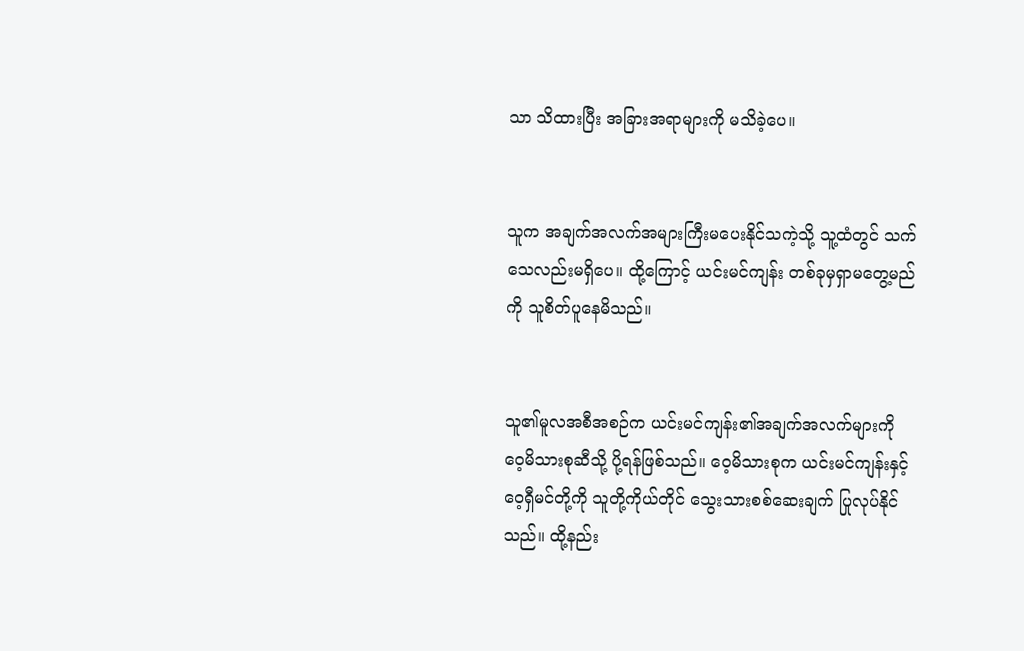သာ သိထားပြီး အခြားအရာများကို မသိခဲ့ပေ။


သူက အချက်အလက်အများကြီးမပေးနိုင်သကဲ့သို့ သူ့ထံတွင် သက်သေလည်းမရှိပေ။ ထို့ကြောင့် ယင်းမင်ကျန်း တစ်ခုမှရှာမတွေ့မည်ကို သူစိတ်ပူနေမိသည်။


သူ၏မူလအစီအစဉ်က ယင်းမင်ကျန်း၏အချက်အလက်များကို ဝေ့မိသားစုဆီသို့ ပို့ရန်ဖြစ်သည်။ ဝေ့မိသားစုက ယင်းမင်ကျန်းနှင့် ဝေ့ရှီမင်တို့ကို သူတို့ကိုယ်တိုင် သွေးသားစစ်ဆေးချက် ပြုလုပ်နိုင်သည်။ ထို့နည်း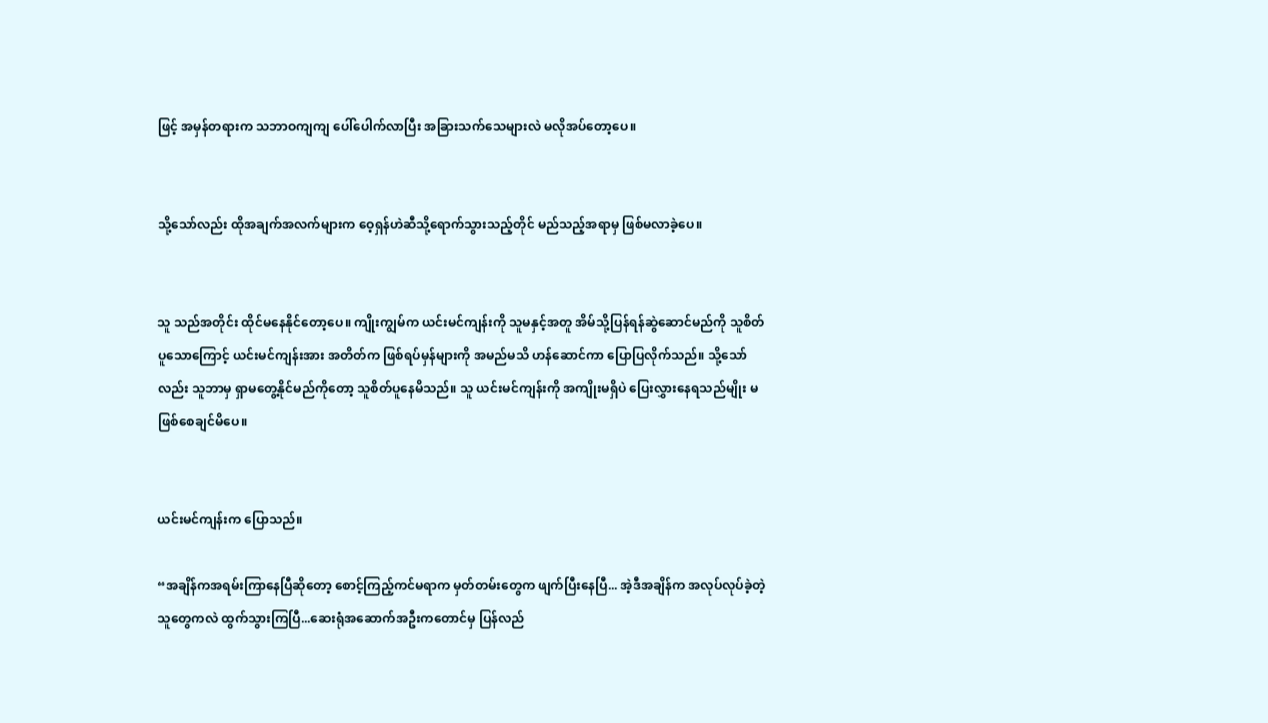ဖြင့် အမှန်တရားက သဘာဝကျကျ ပေါ်ပေါက်လာပြီး အခြားသက်သေများလဲ မလိုအပ်တော့ပေ။


သို့သော်လည်း ထိုအချက်အလက်များက ဝေ့ရှန်ဟဲဆီသို့ရောက်သွားသည့်တိုင် မည်သည့်အရာမှ ဖြစ်မလာခဲ့ပေ။


သူ သည်အတိုင်း ထိုင်မနေနိုင်တော့ပေ။ ကျိုးကျွမ်က ယင်းမင်ကျန်းကို သူမနှင့်အတူ အိမ်သို့ပြန်ရန်ဆွဲဆောင်မည်ကို သူစိတ်ပူသောကြောင့် ယင်းမင်ကျန်းအား အတိတ်က ဖြစ်ရပ်မှန်များကို အမည်မသိ ဟန်ဆောင်ကာ ပြောပြလိုက်သည်။ သို့သော်လည်း သူဘာမှ ရှာမတွေ့နိုင်မည်ကိုတော့ သူစိတ်ပူနေမိသည်။ သူ ယင်းမင်ကျန်းကို အကျိုးမရှိပဲ ပြေးလွှားနေရသည်မျိုး မဖြစ်စေချင်မိပေ။


ယင်းမင်ကျန်းက ပြောသည်။

“အချိန်ကအရမ်းကြာနေပြီဆိုတော့ စောင့်ကြည့်ကင်မရာက မှတ်တမ်းတွေက ဖျက်ပြီးနေပြီ... အဲ့ဒီအချိန်က အလုပ်လုပ်ခဲ့တဲ့သူတွေကလဲ ထွက်သွားကြပြီ...ဆေးရုံအဆောက်အဦးကတောင်မှ ပြန်လည်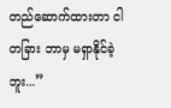တည်ဆောက်ထားတာ ငါ တခြား ဘာမှ မရှာနိုင်ခဲ့ဘူး...”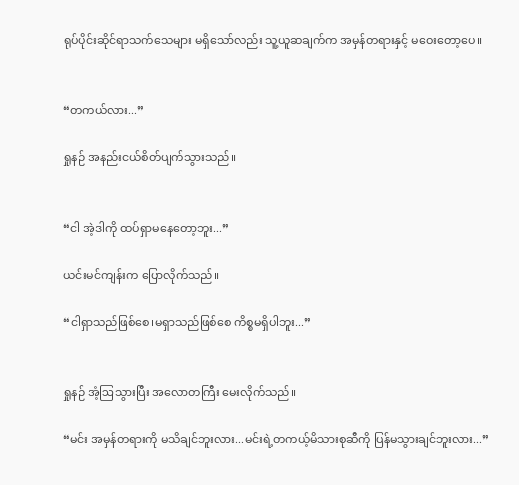ရုပ်ပိုင်းဆိုင်ရာသက်သေများ မရှိသော်လည်း သူ့ယူဆချက်က အမှန်တရားနှင့် မဝေးတော့ပေ။


“တကယ်လား...”

ရှုနဉ် အနည်းငယ်စိတ်ပျက်သွားသည်။


“ငါ အဲ့ဒါကို ထပ်ရှာမနေတော့ဘူး...”

ယင်းမင်ကျန်းက ပြောလိုက်သည်။

“ငါရှာသည်ဖြစ်စေ၊မရှာသည်ဖြစ်စေ ကိစ္စမရှိပါဘူး...”


ရှုနဉ် အံ့ဩသွားပြီး အလောတကြီး မေးလိုက်သည်။

“မင်း အမှန်တရားကို မသိချင်ဘူးလား...မင်းရဲ့တကယ့်မိသားစုဆီကို ပြန်မသွားချင်ဘူးလား...”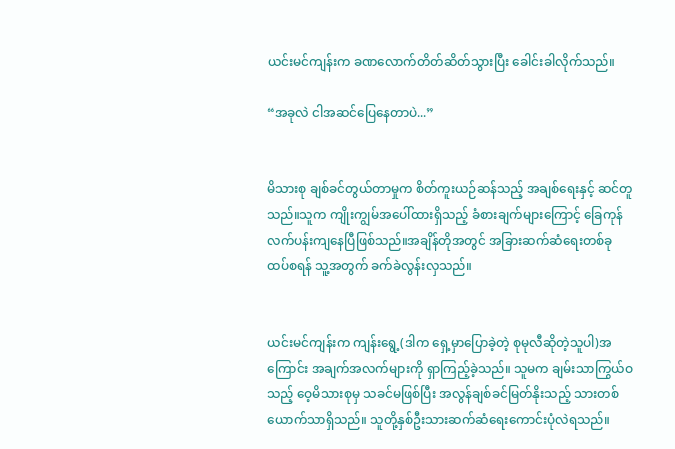ယင်းမင်ကျန်းက ခဏလောက်တိတ်ဆိတ်သွားပြီး ခေါင်းခါလိုက်သည်။

“အခုလဲ ငါအဆင်ပြေနေတာပဲ...”


မိသားစု ချစ်ခင်တွယ်တာမှုက စိတ်ကူးယဉ်ဆန်သည့် အချစ်ရေးနှင့် ဆင်တူသည်။သူက ကျိုးကျွမ်အပေါ်ထားရှိသည့် ခံစားချက်များကြောင့် ခြေကုန်လက်ပန်းကျနေပြီဖြစ်သည်။အချိန်တိုအတွင် အခြားဆက်ဆံရေးတစ်ခု ထပ်စရန် သူ့အတွက် ခက်ခဲလွန်းလှသည်။


ယင်းမင်ကျန်းက ကျန်းရွေ့(ဒါက ရှေ့မှာပြောခဲ့တဲ့ စုမုလီဆိုတဲ့သူပါ)အကြောင်း အချက်အလက်များကို ရှာကြည့်ခဲ့သည်။ သူမက ချမ်းသာကြွယ်ဝသည့် ဝေ့မိသားစုမှ သခင်မဖြစ်ပြီး အလွန်ချစ်ခင်မြတ်နိုးသည့် သားတစ်ယောက်သာရှိသည်။ သူတို့နှစ်ဦးသားဆက်ဆံရေးကောင်းပုံလဲရသည်။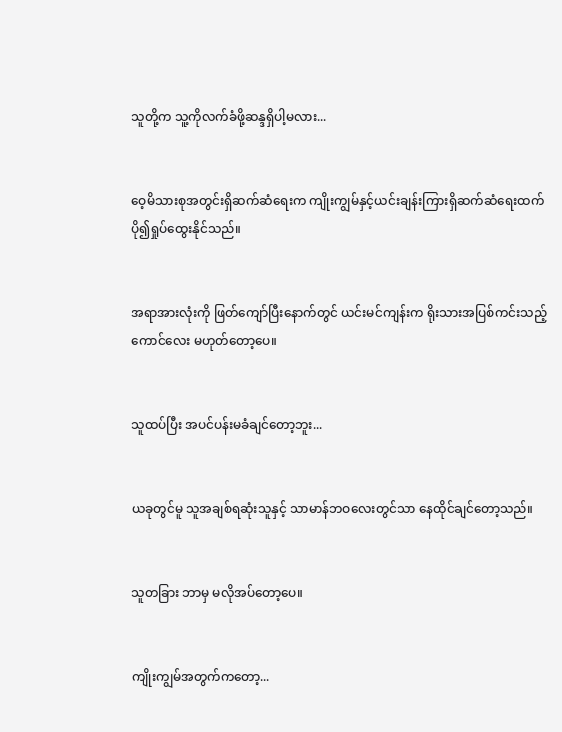သူတို့က သူ့ကိုလက်ခံဖို့ဆန္ဒရှိပါ့မလား...


ဝေ့မိသားစုအတွင်းရှိဆက်ဆံရေးက ကျိုးကျွမ်နှင့်ယင်းချန်းကြားရှိဆက်ဆံရေးထက် ပို၍ရှုပ်ထွေးနိုင်သည်။


အရာအားလုံးကို ဖြတ်ကျော်ပြီးနောက်တွင် ယင်းမင်ကျန်းက ရိုးသားအပြစ်ကင်းသည့်ကောင်လေး မဟုတ်တော့ပေ။


သူထပ်ပြီး အပင်ပန်းမခံချင်တော့ဘူး...


ယခုတွင်မူ သူအချစ်ရဆုံးသူနှင့် သာမာန်ဘဝလေးတွင်သာ နေထိုင်ချင်တော့သည်။


သူတခြား ဘာမှ မလိုအပ်တော့ပေ။


ကျိုးကျွမ်အတွက်ကတော့...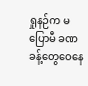ရှုနဉ်က မပြောမီ ခဏခန့်တွေဝေနေ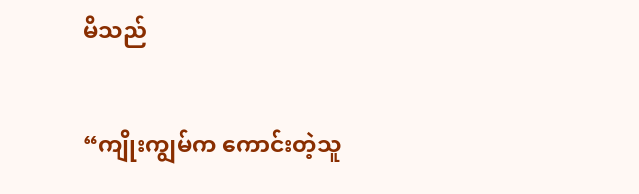မိသည်

“ကျိုးကျွမ်က ကောင်းတဲ့သူ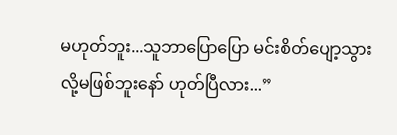မဟုတ်ဘူး...သူဘာပြောပြော မင်းစိတ်ပျော့သွားလို့မဖြစ်ဘူးနော် ဟုတ်ပြီလား...”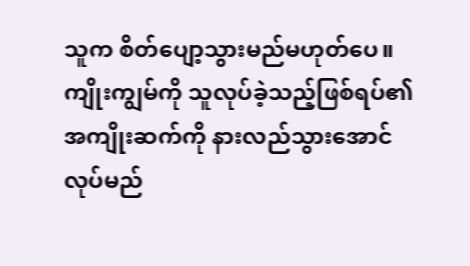သူက စိတ်ပျော့သွားမည်မဟုတ်ပေ။ ကျိုးကျွမ်ကို သူလုပ်ခဲ့သည့်ဖြစ်ရပ်၏ အကျိုးဆက်ကို နားလည်သွားအောင်လုပ်မည်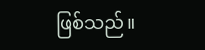ဖြစ်သည်။